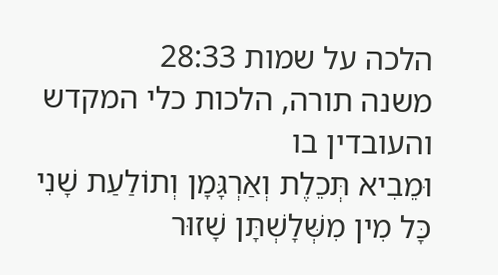הלכה על שמות 28:33
משנה תורה, הלכות כלי המקדש והעובדין בו
וּמֵבִיא תְּכֵלֶת וְאַרְגָּמָן וְתוֹלַעַת שָׁנִי כָּל מִין מִשְּׁלָשְׁתָּן שָׁזוּר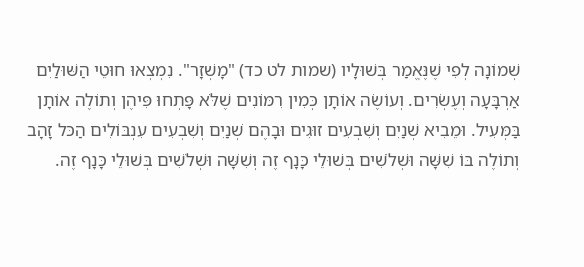שְׁמוֹנָה לְפִי שֶׁנֶּאֱמַר בְּשׁוּלָיו (שמות לט כד) "מָשְׁזָר". נִמְצְאוּ חוּטֵי הַשּׁוּלַיִם אַרְבָּעָה וְעֶשְׂרִים. וְעוֹשֶׂה אוֹתָן כְּמִין רִמּוֹנִים שֶׁלֹּא פָּתְחוּ פִּיהֶן וְתוֹלֶה אוֹתָן בַּמְּעִיל. וּמֵבִיא שְׁנַיִם וְשִׁבְעִים זוּגִים וּבָהֶם שְׁנַיִם וְשִׁבְעִים עִנְבּוֹלִים הַכּל זָהָב וְתוֹלֶה בּוֹ שִׁשָּׁה וּשְׁלֹשִׁים בְּשׁוּלֵי כָּנָף זֶה וְשִׁשָּׁה וּשְׁלֹשִׁים בְּשׁוּלֵי כָּנָף זֶה.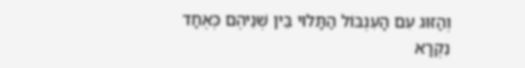וְהַזּוּג עִם הָעִנְבּוֹל הַתָּלוּי בֵּין שְׁנֵיהֶם כְּאֶחָד נִקְרָא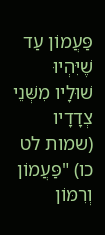פַּעֲמוֹן עַד שֶׁיִּהְיוּ שׁוּלָיו מִשְּׁנֵי צְדָדָיו (שמות לט כו) "פַּעֲמוֹן וְרִמּוֹן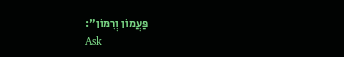פַּעֲמוֹן וְרִמּוֹן":
Ask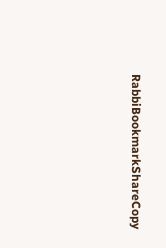RabbiBookmarkShareCopy